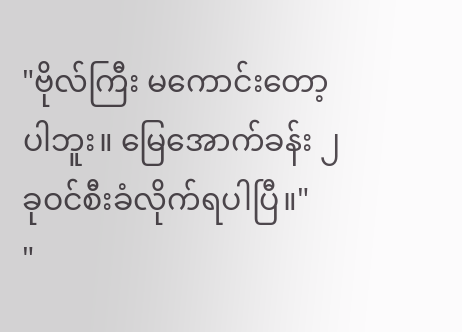"ဗိုလ်ကြီး မကောင်းတော့ပါဘူး။ မြေအောက်ခန်း ၂ ခုဝင်စီးခံလိုက်ရပါပြီ။"
"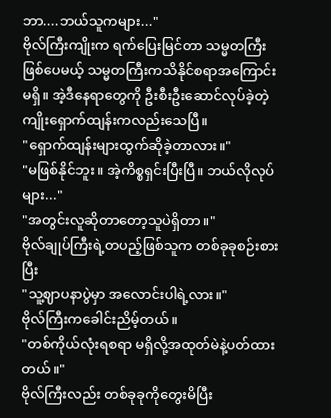ဘာ....ဘယ်သူကများ..."
ဗိုလ်ကြီးကျိုးက ရက်ပြေးမြင်တာ သမ္မတကြီးဖြစ်ပေမယ့် သမ္မတကြီးကသိနိုင်စရာအကြောင်းမရှိ။ အဲ့ဒီနေရာတွေကို ဦးစီးဦးဆောင်လုပ်ခဲ့တဲ့ ကျိုးရှောက်ထျန်းကလည်းသေပြီ။
"ရှောက်ထျန်းများထွက်ဆိုခဲ့တာလား။"
"မဖြစ်နိုင်ဘူး။ အဲ့ကိစ္စရှင်းပြီးပြီ။ ဘယ်လိုလုပ်များ..."
"အတွင်းလူဆိုတာတော့သူပဲရှိတာ။"
ဗိုလ်ချုပ်ကြီးရဲ့တပည့်ဖြစ်သူက တစ်ခုခုစဉ်းစားပြီး
"သူ့ဈာပနာပွဲမှာ အလောင်းပါရဲ့လား။"
ဗိုလ်ကြီးကခေါင်းညိမ့်တယ်။
"တစ်ကိုယ်လုံးရစရာ မရှိလို့အထုတ်မဲနဲ့ပတ်ထားတယ်။"
ဗိုလ်ကြီးလည်း တစ်ခုခုကိုတွေးမိပြီး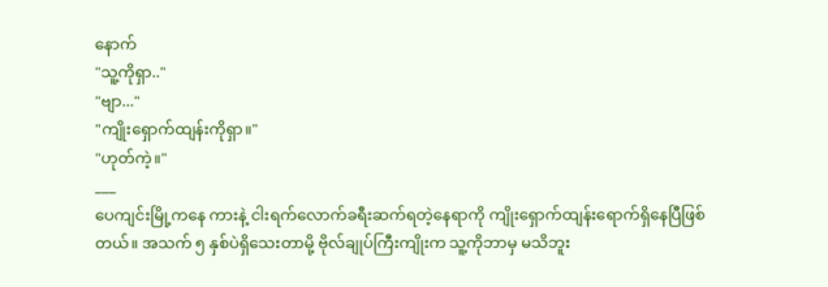နောက်
"သူ့ကိုရှာ.."
"ဗျာ..."
"ကျိုးရှောက်ထျန်းကိုရှာ။"
"ဟုတ်ကဲ့။"
___
ပေကျင်းမြို့ကနေ ကားနဲ့ ငါးရက်လောက်ခရီးဆက်ရတဲ့နေရာကို ကျိုးရှောက်ထျန်းရောက်ရှိနေပြီဖြစ်တယ်။ အသက် ၅ နှစ်ပဲရှိသေးတာမို့ ဗိုလ်ချုပ်ကြီးကျိုးက သူ့ကိုဘာမှ မသိဘူး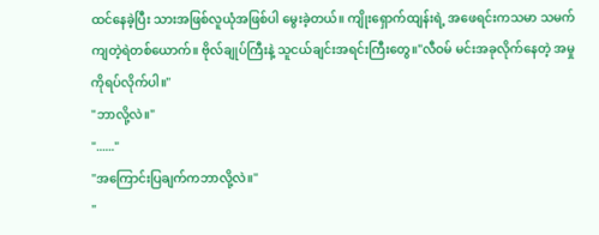ထင်နေခဲ့ပြီး သားအဖြစ်လူယုံအဖြစ်ပါ မွေးခဲ့တယ်။ ကျိုးရှောက်ထျန်းရဲ့ အဖေရင်းကသမာ သမက်ကျတဲ့ရဲတစ်ယောက်။ ဗိုလ်ချုပ်ကြီးနဲ့ သူငယ်ချင်းအရင်းကြီးတွေ။"လီဝမ် မင်းအခုလိုက်နေတဲ့ အမှုကိုရပ်လိုက်ပါ။"
"ဘာလို့လဲ။"
"......"
"အကြောင်းပြချက်ကဘာလို့လဲ။"
"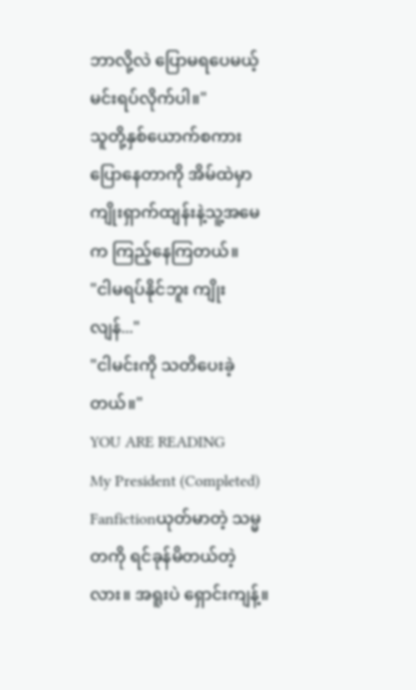ဘာလို့လဲ ပြောမရပေမယ့် မင်းရပ်လိုက်ပါ။"
သူတို့နှစ်ယောက်စကားပြောနေတာကို အိမ်ထဲမှာ ကျိုးရှာက်ထျန်းနဲ့သူ့အမေက ကြည့်နေကြတယ်။
"ငါမရပ်နိုင်ဘူး ကျိုးလျန်..."
"ငါမင်းကို သတိပေးခဲ့တယ်။"
YOU ARE READING
My President (Completed)
Fanfictionယုတ်မာတဲ့ သမ္မတကို ရင်ခုန်မိတယ်တဲ့လား။ အရူးပဲ ရှောင်းကျန့်။